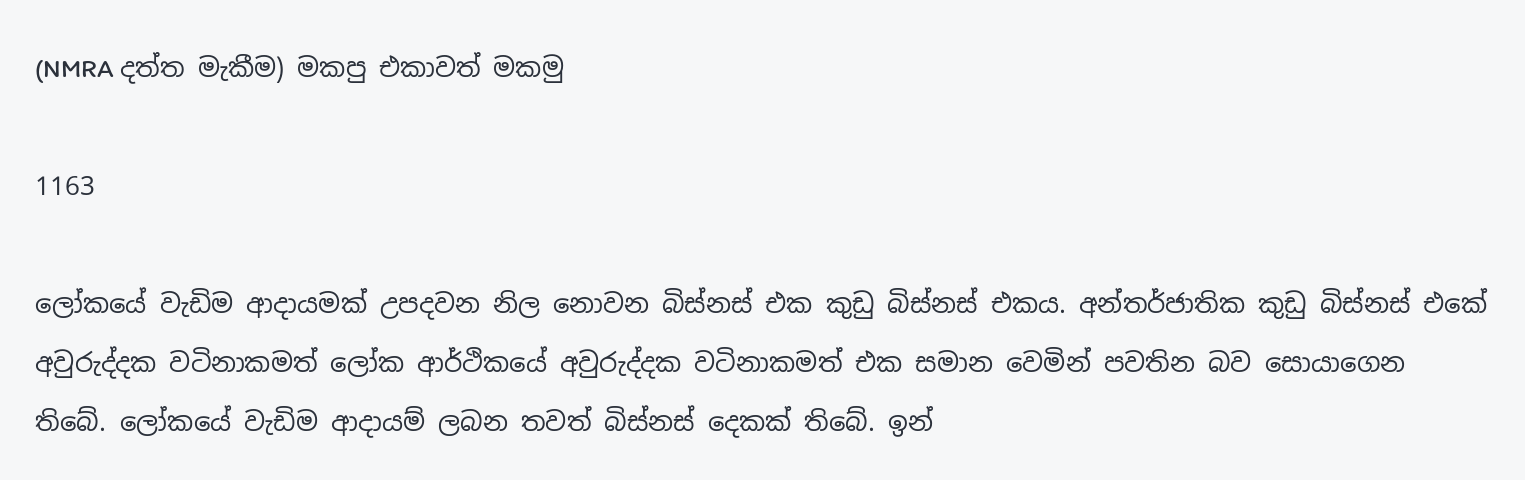(NMRA දත්ත මැකීම) මකපු එකාවත් මකමු

1163

ලෝකයේ වැඩිම ආදායමක් උපදවන නිල නොවන බිස්නස් එක කුඩු බිස්නස් එකය. අන්තර්ජාතික කුඩු බිස්නස් එකේ අවුරුද්දක වටිනාකමත් ලෝක ආර්ථිකයේ අවුරුද්දක වටිනාකමත් එක සමාන වෙමින් පවතින බව සොයාගෙන තිබේ. ලෝකයේ වැඩිම ආදායම් ලබන තවත් බිස්නස් දෙකක් තිබේ. ඉන්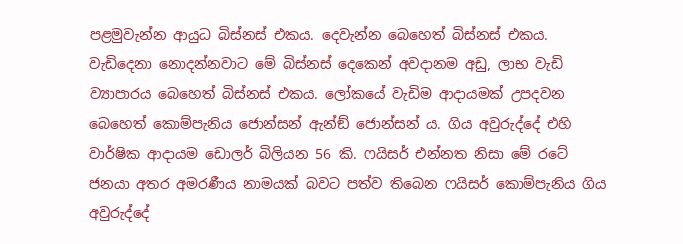පළමුවැන්න ආයුධ බිස්නස් එකය. දෙවැන්න බෙහෙත් බිස්නස් එකය. වැඩිදෙනා නොදන්නවාට මේ බිස්නස් දෙකෙන් අවදානම අඩු, ලාභ වැඩි ව්‍යාපාරය බෙහෙත් බිස්නස් එකය. ලෝකයේ වැඩිම ආදායමක් උපදවන බෙහෙත් කොම්පැනිය ජොන්සන් ඇන්ඞ් ජොන්සන් ය. ගිය අවුරුද්දේ එහි වාර්ෂික ආදායම ඩොලර් බිලියන 56 කි. ෆයිසර් එන්නත නිසා මේ රටේ ජනයා අතර අමරණීය නාමයක් බවට පත්ව තිබෙන ෆයිසර් කොම්පැනිය ගිය අවුරුද්දේ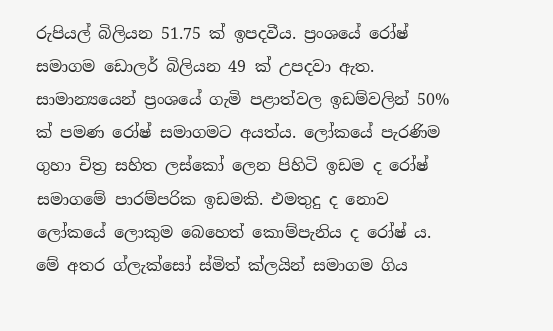රුපියල් බිලියන 51.75 ක් ඉපදවීය. ප්‍රංශයේ රෝෂ් සමාගම ඩොලර් බිලියන 49 ක් උපදවා ඇත. සාමාන්‍යයෙන් ප්‍රංශයේ ගැමි පළාත්වල ඉඩම්වලින් 50% ක් පමණ රෝෂ් සමාගමට අයත්ය. ලෝකයේ පැරණිම ගුහා චිත්‍ර සහිත ලස්කෝ ලෙන පිහිටි ඉඩම ද රෝෂ් සමාගමේ පාරම්පරික ඉඩමකි. එමතුදු ද නොව ලෝකයේ ලොකුම බෙහෙත් කොම්පැනිය ද රෝෂ් ය. මේ අතර ග්ලැක්සෝ ස්මිත් ක්ලයින් සමාගම ගිය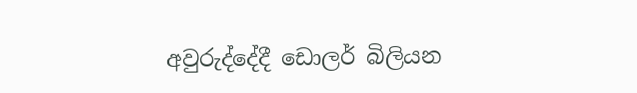අවුරුද්දේදී ඩොලර් බිලියන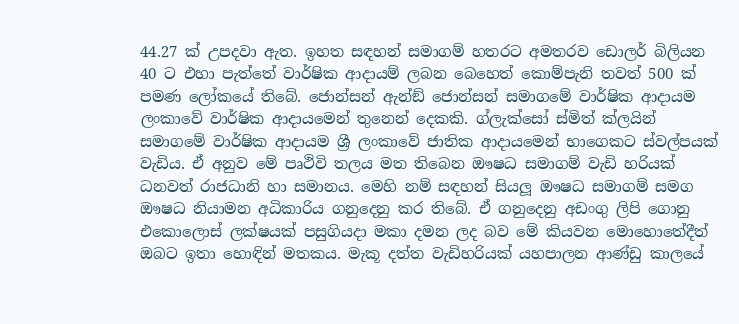44.27 ක් උපදවා ඇත. ඉහත සඳහන් සමාගම් හතරට අමතරව ඩොලර් බිලියන 40 ට එහා පැත්තේ වාර්ෂික ආදායම් ලබන බෙහෙත් කොම්පැනි තවත් 500 ක් පමණ ලෝකයේ තිබේ. ජොන්සන් ඇන්ඞ් ජොන්සන් සමාගමේ වාර්ෂික ආදායම ලංකාවේ වාර්ෂික ආදායමෙන් තුනෙන් දෙකකි. ග්ලැක්සෝ ස්මිත් ක්ලයින් සමාගමේ වාර්ෂික ආදායම ශ්‍රී ලංකාවේ ජාතික ආදායමෙන් භාගෙකට ස්වල්පයක් වැඩිය. ඒ අනුව මේ පෘථිවි තලය මත තිබෙන ඖෂධ සමාගම් වැඩි හරියක් ධනවත් රාජධානි හා සමානය. මෙහි නම් සඳහන් සියලූ ඖෂධ සමාගම් සමග ඖෂධ නියාමන අධිකාරිය ගනුදෙනු කර තිබේ. ඒ ගනුදෙනු අඩංගු ලිපි ගොනු එකොලොස් ලක්ෂයක් පසුගියදා මකා දමන ලද බව මේ කියවන මොහොතේදීත් ඔබට ඉතා හොඳින් මතකය. මැකූ දත්ත වැඩිහරියක් යහපාලන ආණ්ඩු කාලයේ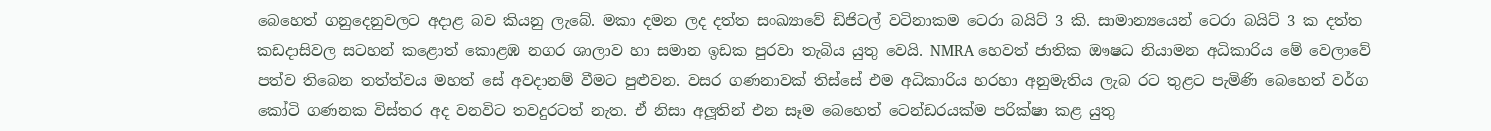බෙහෙත් ගනුදෙනුවලට අදාළ බව කියනු ලැබේ. මකා දමන ලද දත්ත සංඛ්‍යාවේ ඩිජිටල් වටිනාකම ටෙරා බයිට් 3 කි. සාමාන්‍යයෙන් ටෙරා බයිට් 3 ක දත්ත කඩදාසිවල සටහන් කළොත් කොළඹ නගර ශාලාව හා සමාන ඉඩක පුරවා තැබිය යුතු වෙයි. NMRA හෙවත් ජාතික ඖෂධ නියාමන අධිකාරිය මේ වෙලාවේ පත්ව තිබෙන තත්ත්වය මහත් සේ අවදානම් වීමට පුළුවන. වසර ගණනාවක් තිස්සේ එම අධිකාරිය හරහා අනුමැතිය ලැබ රට තුළට පැමිණි බෙහෙත් වර්ග කෝටි ගණනක විස්තර අද වනවිට තවදුරටත් නැත. ඒ නිසා අලූතින් එන සෑම බෙහෙත් ටෙන්ඩරයක්ම පරික්ෂා කළ යුතු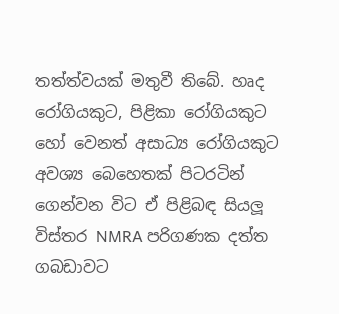තත්ත්වයක් මතුවී තිබේ. හෘද රෝගියකුට, පිළිකා රෝගියකුට හෝ වෙනත් අසාධ්‍ය රෝගියකුට අවශ්‍ය බෙහෙතක් පිටරටින් ගෙන්වන විට ඒ පිළිබඳ සියලූ විස්තර NMRA පරිගණක දත්ත ගබඩාවට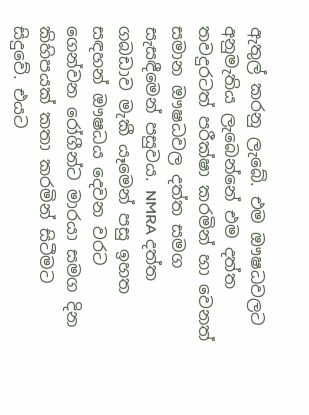ඇතුල් කරනු ලැබේ. එම ඖෂධවලට අනුමැතිය ලැබෙන්නේ එම දත්ත තවදුරටත් පරීක්ෂා කරමින් හා වෙනත් සමාන ඖෂධවල දත්ත සමග සැසඳීමෙන් පසුවය. NMRA දත්ත ගබඩාව මැකී යෑමෙන් පසු ඉහත සඳහන් ඖෂධය දෙවන වරට ගෙන්වන රෝගීන්ට මාරයා සමග දින කිහිපයක් කතා කරමින් සිටීමට සිදුවේ. එයට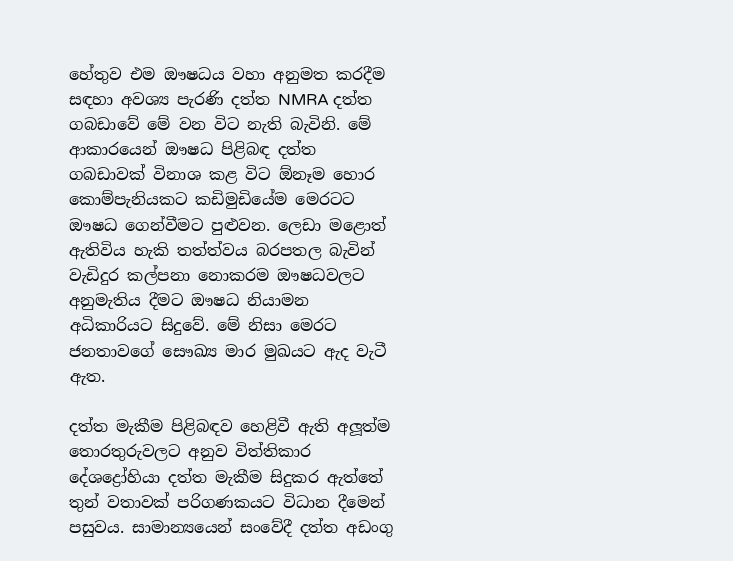හේතුව එම ඖෂධය වහා අනුමත කරදීම සඳහා අවශ්‍ය පැරණි දත්ත NMRA දත්ත ගබඩාවේ මේ වන විට නැති බැවිනි. මේ ආකාරයෙන් ඖෂධ පිළිබඳ දත්ත ගබඩාවක් විනාශ කළ විට ඕනෑම හොර කොම්පැනියකට කඩිමුඩියේම මෙරටට ඖෂධ ගෙන්වීමට පුළුවන. ලෙඩා මළොත් ඇතිවිය හැකි තත්ත්වය බරපතල බැවින් වැඩිදුර කල්පනා නොකරම ඖෂධවලට අනුමැතිය දීමට ඖෂධ නියාමන අධිකාරියට සිදුවේ. මේ නිසා මෙරට ජනතාවගේ සෞඛ්‍ය මාර මුඛයට ඇද වැටී ඇත.

දත්ත මැකීම පිළිබඳව හෙළිවී ඇති අලූත්ම තොරතුරුවලට අනුව විත්තිකාර දේශද්‍රෝහියා දත්ත මැකීම සිදුකර ඇත්තේ තුන් වතාවක් පරිගණකයට විධාන දීමෙන් පසුවය. සාමාන්‍යයෙන් සංවේදී දත්ත අඩංගු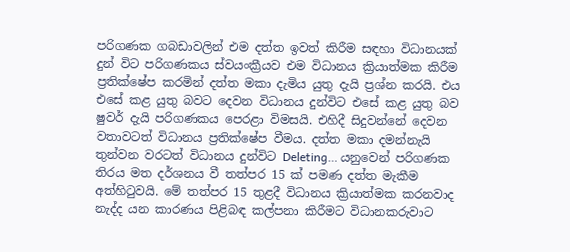පරිගණක ගබඩාවලින් එම දත්ත ඉවත් කිරීම සඳහා විධානයක් දුන් විට පරිගණකය ස්වයංක්‍රීයව එම විධානය ක්‍රියාත්මක කිරීම ප්‍රතික්ෂේප කරමින් දත්ත මකා දැමිය යුතු දැයි ප්‍රශ්න කරයි. එය එසේ කළ යුතු බවට දෙවන විධානය දුන්විට එසේ කළ යුතු බව ෂුවර් දැයි පරිගණකය පෙරළා විමසයි. එහිදී සිදුවන්නේ දෙවන වතාවටත් විධානය ප්‍රතික්ෂේප වීමය. දත්ත මකා දමන්නැයි තුන්වන වරටත් විධානය දුන්විට Deleting… යනුවෙන් පරිගණක තිරය මත දර්ශනය වී තත්පර 15 ක් පමණ දත්ත මැකීම අත්හිටුවයි. මේ තත්පර 15 තුළදී විධානය ක්‍රියාත්මක කරනවාද නැද්ද යන කාරණය පිළිබඳ කල්පනා කිරීමට විධානකරුවාට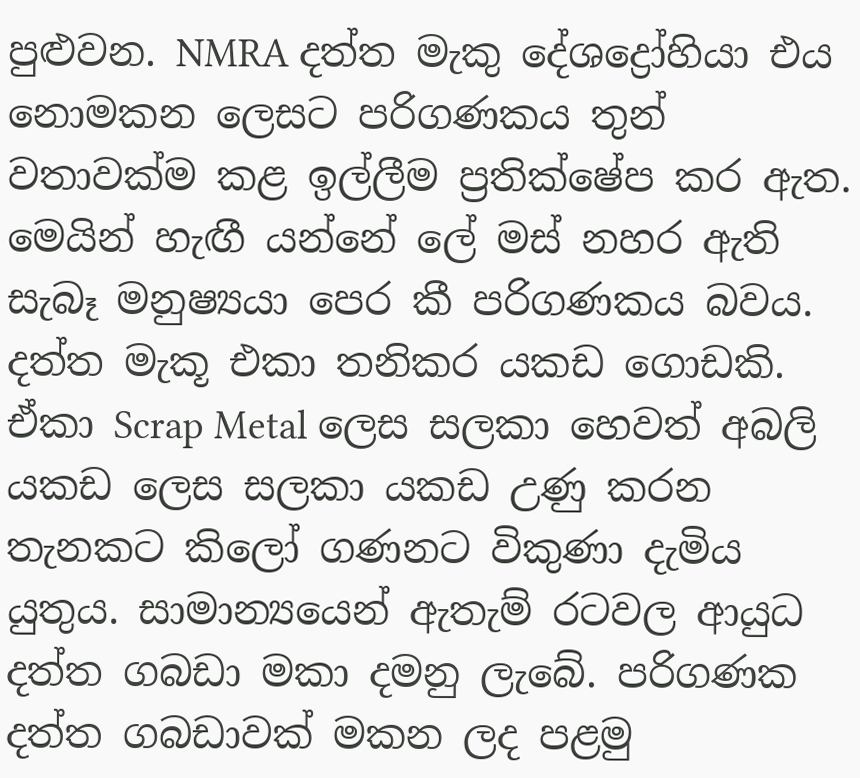පුළුවන. NMRA දත්ත මැකු දේශද්‍රෝහියා එය නොමකන ලෙසට පරිගණකය තුන් වතාවක්ම කළ ඉල්ලීම ප්‍රතික්ෂේප කර ඇත. මෙයින් හැඟී යන්නේ ලේ මස් නහර ඇති සැබෑ මනුෂ්‍යයා පෙර කී පරිගණකය බවය. දත්ත මැකූ එකා තනිකර යකඩ ගොඩකි. ඒකා Scrap Metal ලෙස සලකා හෙවත් අබලි යකඩ ලෙස සලකා යකඩ උණු කරන තැනකට කිලෝ ගණනට විකුණා දැමිය යුතුය. සාමාන්‍යයෙන් ඇතැම් රටවල ආයුධ දත්ත ගබඩා මකා දමනු ලැබේ. පරිගණක දත්ත ගබඩාවක් මකන ලද පළමු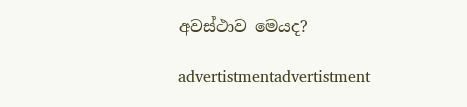අවස්ථාව මෙයද?

advertistmentadvertistment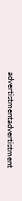advertistmentadvertistment